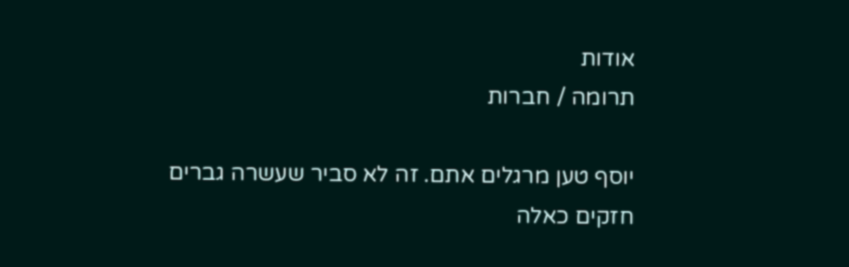אודות
תרומה / חברות

יוסף טען מרגלים אתם. זה לא סביר שעשרה גברים חזקים כאלה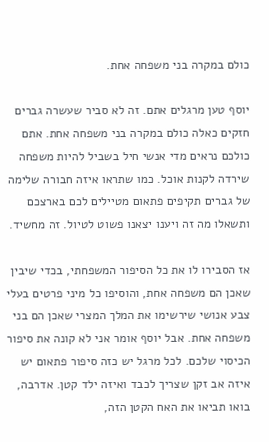כולם במקרה בני משפחה אחת.

יוסף טען מרגלים אתם. זה לא סביר שעשרה גברים חזקים כאלה כולם במקרה בני משפחה אחת. אתם כולכם נראים מדי אנשי חיל בשביל להיות משפחה שירדה לקנות אוכל. כמו שתראו איזה חבורה שלימה של גברים תקיפים פתאום מטיילים לכם בארצכם ותשאלו מה זה ויענו יצאנו פשוט לטיול. זה מחשיד.

אז הסבירו לו את כל הסיפור המשפחתי, בכדי שיבין שאכן הם משפחה אחת, והוסיפו כל מיני פרטים בעלי צבע אנושי שירשימו את המלך המצרי שאכן הם בני משפחה אחת. אבל יוסף אומר אני לא קונה את סיפור הכיסוי שלכם. לכל מרגל יש כזה סיפור פתאום יש איזה אב זקן שצריך לכבד ואיזה ילד קטן. אדרבה, בואו תביאו את האח הקטן הזה,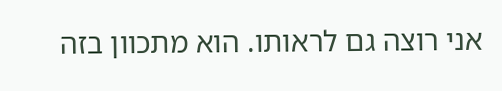אני רוצה גם לראותו. הוא מתכוון בזה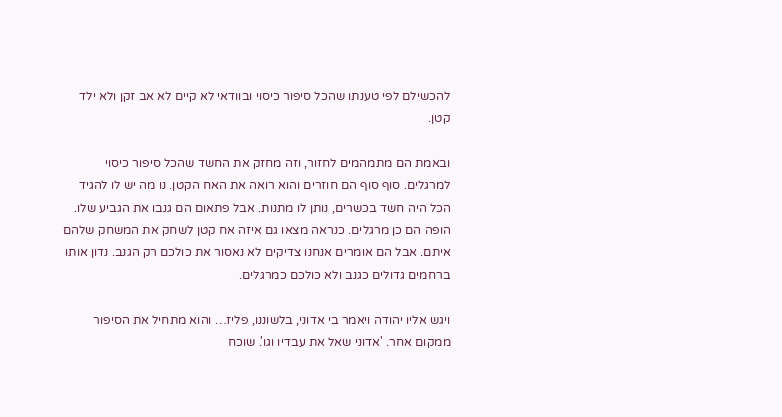להכשילם לפי טענתו שהכל סיפור כיסוי ובוודאי לא קיים לא אב זקן ולא ילד קטן.

ובאמת הם מתמהמים לחזור, וזה מחזק את החשד שהכל סיפור כיסוי למרגלים. סוף סוף הם חוזרים והוא רואה את האח הקטן. נו מה יש לו להגיד הכל היה חשד בכשרים, נותן לו מתנות. אבל פתאום הם גנבו את הגביע שלו. הופה הם כן מרגלים. כנראה מצאו גם איזה אח קטן לשחק את המשחק שלהם איתם. אבל הם אומרים אנחנו צדיקים לא נאסור את כולכם רק הגנב. נדון אותו ברחמים גדולים כגנב ולא כולכם כמרגלים.

ויגש אליו יהודה ויאמר בי אדוני, בלשוננו, פליז… והוא מתחיל את הסיפור ממקום אחר. 'אדוני שאל את עבדיו וגו'. שוכח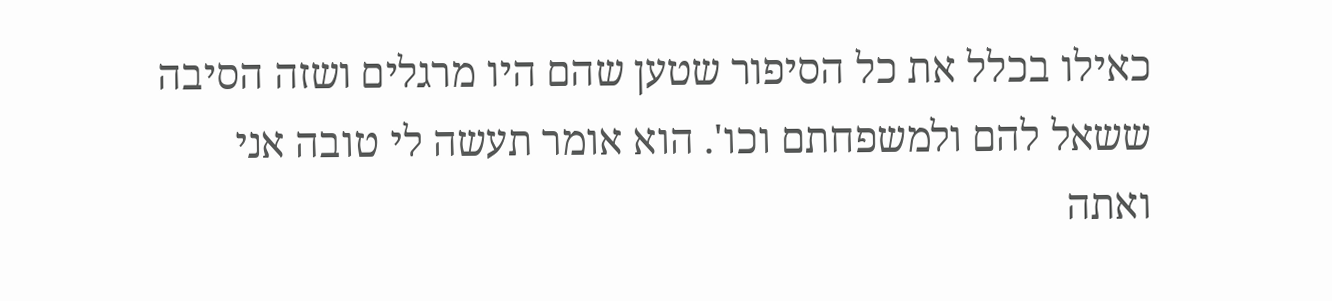כאילו בכלל את כל הסיפור שטען שהם היו מרגלים ושזה הסיבה ששאל להם ולמשפחתם וכו'. הוא אומר תעשה לי טובה אני ואתה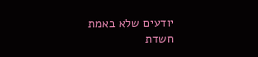יודעים שלא באמת חשדת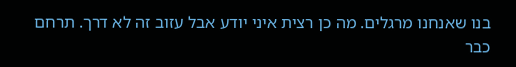בנו שאנחנו מרגלים. מה כן רצית איני יודע אבל עזוב זה לא דרך. תרחם כבר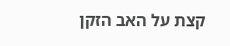קצת על האב הזקן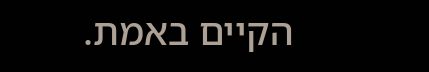הקיים באמת.